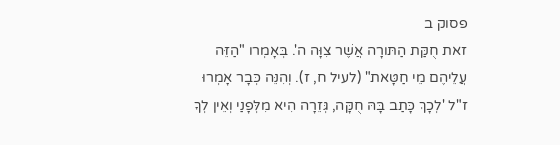פסוק ב
זאת חֻקַּת הַתּורָה אֲשֶׁר צִוָּה ה'. בְּאָמְרו "הַזֵּה עֲלֵיהֶם מֵי חַטָּאת" (לעיל ח, ז). וְהִנֵּה כְּבָר אָמְרוּ ז"ל 'לְכָךְ כָּתַב בָּהּ חֻקָּה, גְּזֵרָה הִיא מִלְּפָנַי וְאֵין לְךָ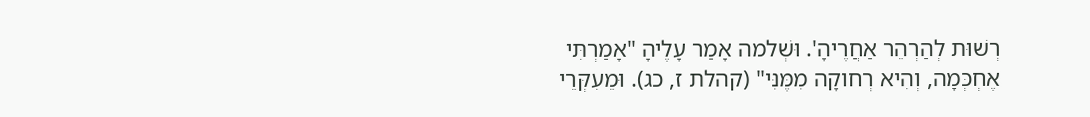רְשׁוּת לְהַרְהֵר אַחֲרֶיהָ'. וּשְׁלמה אָמַר עָלֶיהָ "אָמַרְתִּי אֶחְכְּמָה, וְהִיא רְחוקָה מִמֶּנִּי" (קהלת ז, כג). וּמֵעִקְּרֵי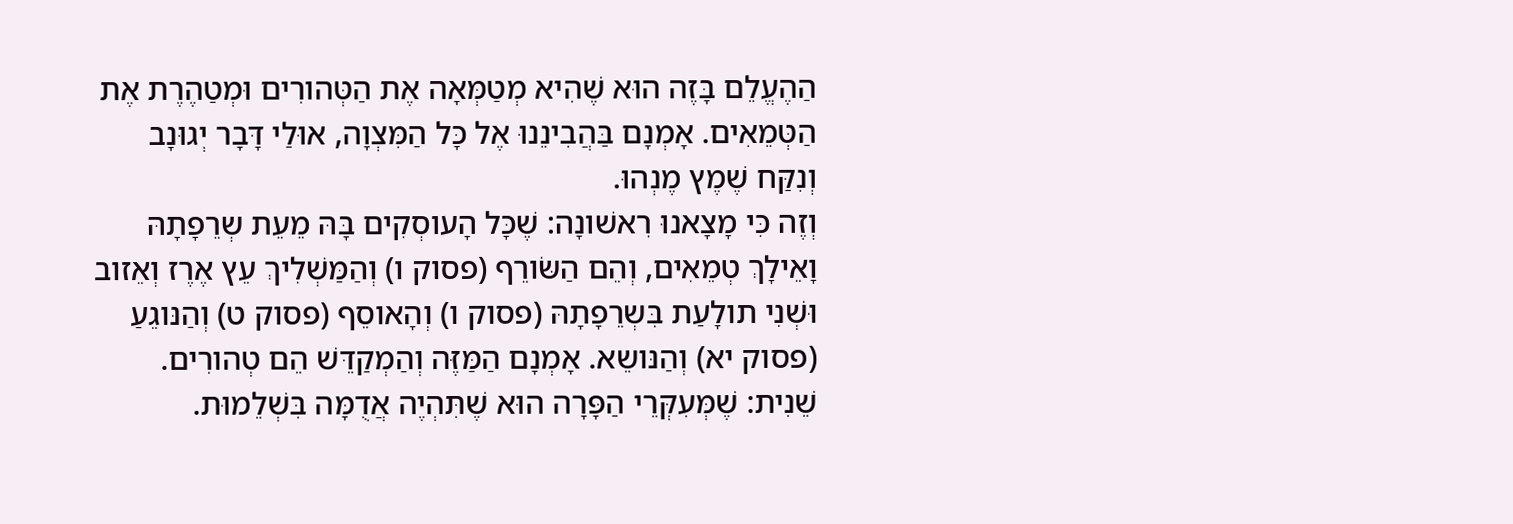הַהֶעֱלֵם בָּזֶה הוּא שֶׁהִיא מְטַמְּאָה אֶת הַטְּהורִים וּמְטַהֶרֶת אֶת הַטְּמֵאִים. אָמְנָם בַּהֲבִינֵנוּ אֶל כָּל הַמִּצְוָה, אוּלַי דָּבָר יְגוּנָב וְנִקַּח שֶׁמֶץ מֶנְהוּ.
וְזֶה כִּי מָצָאנוּ רִאשׁונָה: שֶׁכָּל הָעוסְקִים בָּהּ מֵעֵת שְרֵפָתָהּ וָאֵילָךְ טְמֵאִים, וְהֵם הַשּׂורֵף (פסוק ו) וְהַמַּשְׁלִיךְ עֵץ אֶרֶז וְאֵזוב וּשְׁנִי תולָעַת בִּשְרֵפָתָהּ (פסוק ו) וְהָאוסֵף (פסוק ט) וְהַנּוגֵעַ (פסוק יא) וְהַנּושֵא. אָמְנָם הַמַּזֶּה וְהַמְקַדֵּשׁ הֵם טְהורִים.
שֵׁנִית: שֶׁמְּעִקְּרֵי הַפָּרָה הוּא שֶׁתִּהְיֶה אֲדֻמָּה בִּשְׁלֵמוּת.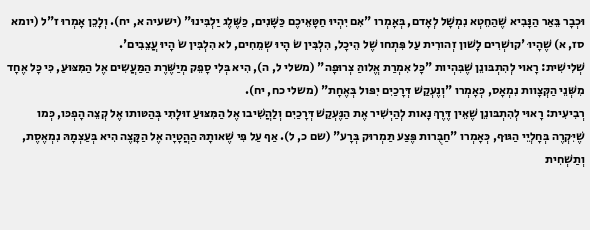וּכְבָר בֵּאַר הַנָּבִיא שֶׁהַחֵטְא נִמְשָׁל לְאָדם, בְּאָמְרו "אִם יִהְיוּ חַטָּאֵיכֶם כַּשָּׁנִים, כַּשֶּׁלֶג יַלְבִּינוּ" (ישעיה א, יח). וְלָכֵן אָמְרוּ ז"ל (יומא סז, א) שֶׁהָיוּ 'קושְׁרִים לָשׁון זְהורִית עַל פִּתְחו שֶׁל הֵיכָל, הִלְבִּין שׂ הָיוּ שְמֵחִים, לא הִלְבִּין שׂ הָיוּ עֲצֵבִים'.
שְׁלִישִׁית: רָאוּי לְהִתְבּונֵן שֶׁבִּהְיות "כָּל אִמְרַת אֱלוהַּ צְרוּפָה" (משלי ל, ה), הִיא בְּלִי סָפֵק מְיַשֶּׁרֶת הַמַּעֲשִים אֶל הַמִּצּוּעַ, כִּי כָּל אֶחָד מִשְּׁנֵי הַקְּצָוות נִמְאָס, כְּאָמְרו "וְנֶעְקַשׁ דְּרָכַיִם יִפּול בְּאֶחָת" (משלי כח, יח).
רְבִיעִית: רָאוּי לְהִתְבּונֵן שֶׁאֵין דֶּרֶךְ נָאות לְהַיְשִׁיר אֶת הַנֶּעְקַשׁ דְּרָכַיִם וְלַהֲשִׁיבו אֶל הַמִּצּוּעַ זוּלָתִי בְּהַטּותו אֶל קְצֵה הָפְכּו, כְּמו שֶׁיִּקְרֶה בְּחָלְיֵי הַגּוּף, כְּאָמְרו "חַבֻּרות פֶּצַע תַּמְרוּק בְּרָע" (שם כ, ל). אַף עַל פִּי שֶׁאותָהּ הַהֲטָיָה אֶל הַקָּצֶה הִיא בְּעַצְמָהּ נִמְאֶסֶת, וְתַשְׁחִית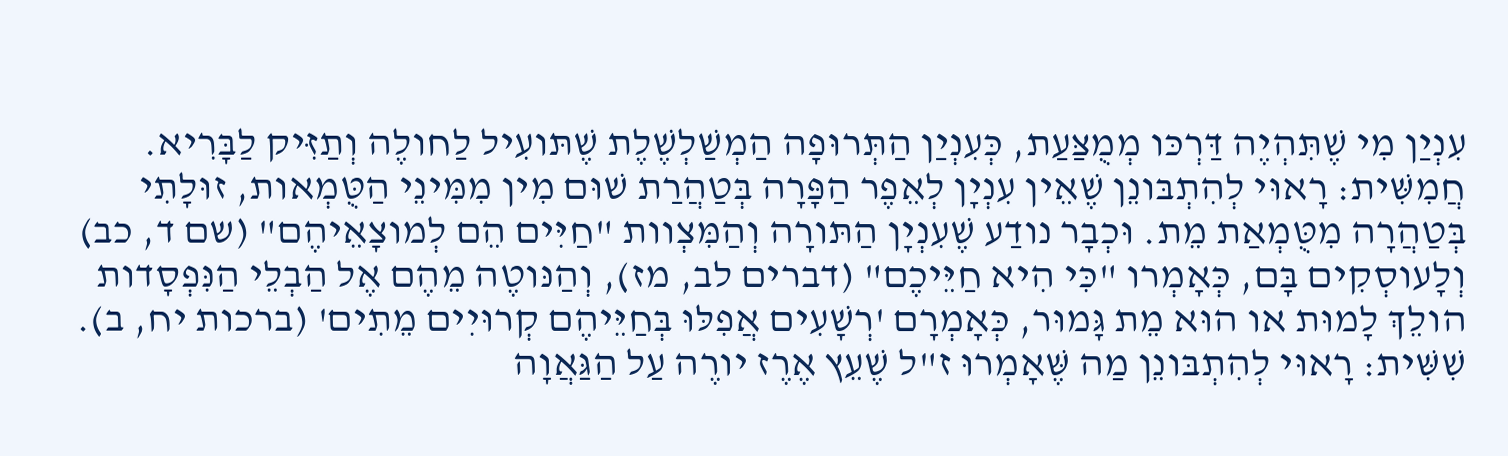עִנְיַן מִי שֶׁתִּהְיֶה דַּרְכּו מְמֻצַּעַת, כְּעִנְיַן הַתְּרוּפָה הַמְשַׁלְשֶׁלֶת שֶׁתּועִיל לַחולֶה וְתַזִּיק לַבָּרִיא.
חֲמִשִּׁית: רָאוּי לְהִתְבּונֵן שֶׁאֵין עִנְיָן לְאֵפֶר הַפָּרָה בְּטַהֲרַת שׁוּם מִין מִמִּינֵי הַטֻּמְאות, זוּלָתִי בְּטַהֲרָה מִטֻּמְאַת מֵת. וּכְבָר נודַע שֶׁעִנְיָן הַתּורָה וְהַמִּצְוות "חַיִּים הֵם לְמוצָאֵיהֶם" (שם ד, כב) וְלָעוסְקִים בָּם, כְּאָמְרו "כִּי הִיא חַיֵּיכֶם" (דברים לב, מז), וְהַנּוטֶה מֵהֶם אֶל הַבְלֵי הַנִּפְסָדות הולֵךְ לָמוּת או הוּא מֵת גָּמוּר, כְּאָמְרָם 'רְשָׁעִים אֲפִלּוּ בְּחַיֵּיהֶם קְרוּיִים מֵתִים' (ברכות יח, ב).
שִׁשִּׁית: רָאוּי לְהִתְבּונֵן מַה שֶּׁאָמְרוּ ז"ל שֶׁעֵץ אֶרֶז יורֶה עַל הַגַּאֲוָה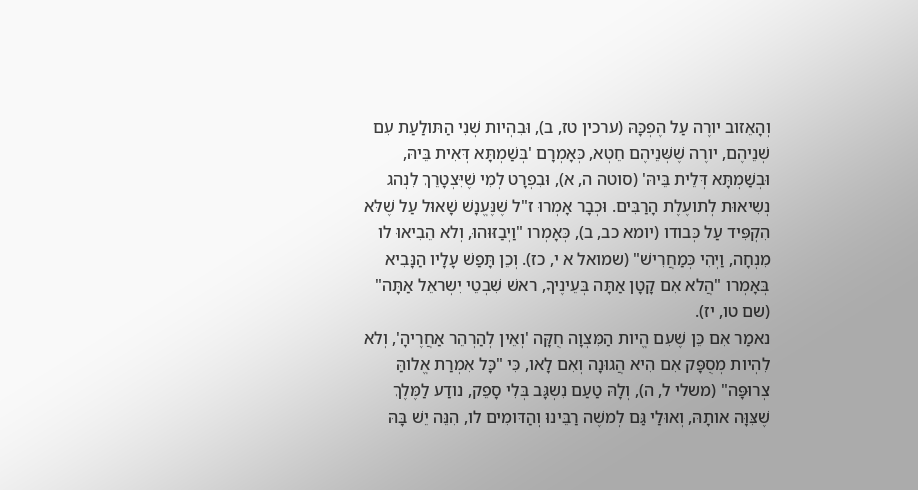וְהָאֵזוב יורֶה עַל הֶפְכָּהּ (ערכין טז, ב), וּבִהְיות שְׁנִי הַתּולַעַת עִם שְׁנֵיהֶם, יורֶה שֶׁשְּׁנֵיהֶם חֵטְא, כְּאָמְרָם 'בְּשַׁמְתָּא דְּאִית בֵּיהּ, וּבְשַׁמְתָּא דְּלֵית בֵּיהּ' (סוטה ה, א), וּבִפְרָט לְמִי שֶׁיִּצְטָרֵךְ לִנְהג נְשִיאוּת לְתועֶלֶת הָרַבִּים. וּכְבָר אָמְרוּ ז"ל שֶׁנֶּעֱנָשׁ שָׁאוּל עַל שֶׁלּא הִקְפִּיד עַל כְּבודו (יומא כב, ב), כְּאָמְרו "וַיְבַזּוּהוּ, וְלא הֵבִיאוּ לו מִנְחָה, וַיְהִי כְּמַחֲרִישׁ" (שמואל א י, כז). וְכֵן תָּפַשׁ עָלָיו הַנָּבִיא בְּאָמְרו "הֲלא אִם קָטָן אַתָּה בְּעֵינֶיךָ, ראשׁ שִׁבְטֵי יִשְראֵל אַתָּה" (שם טו, יז).
נאמַר אִם כֵּן שֶׁעִם הֱיות הַמִּצְוָה חֻקָּה 'וְאֵין לְהַרְהֵר אַחֲרֶיהָ', וְלא לִהְיות מְסֻפָּק אִם הִיא הֲגוּנָה וְאִם לָאו, כִּי "כָּל אִמְרַת אֱלוהַּ צְרוּפָּה" (משלי ל, ה), וְלָהּ טַעַם נִשְגָּב בְּלִי סָפֵק, נודַע לַמֶּלֶךְ שֶׁצִּוָּה אותָהּ, וְאוּלַי גַּם לְמשֶׁה רַבֵּינוּ וְהַדּומִים לו, הִנֵּה יֵשׁ בָּהּ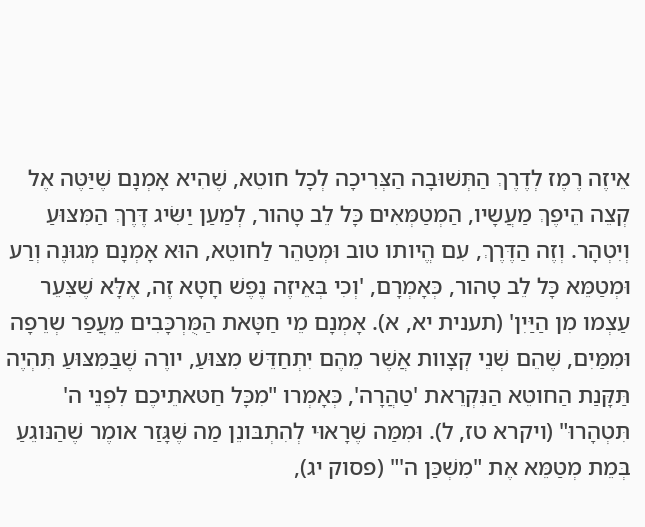אֵיזֶה רֶמֶז לְדֶרֶךְ הַתְּשׁוּבָה הַצְּרִיכָה לְכָל חוטֵא, שֶׁהִיא אָמְנָם שֶׁיַּטֶּה אֶל קְצֵה הֵיפֶךְ מַעֲשָיו, הַמְטַמְּאִים כָּל לֵב טָהור, לְמַעַן יַשִּׂיג דֶּרֶךְ הַמִּצּוּעַ וְיִטְהָר. וְזֶה הַדֶּרֶךְ, עִם הֱיותו טוב וּמְטַהֵר לַחוטֵא, הוּא אָמְנָם מְגוּנֶה וְרַע וּמְטַמֵּא כָּל לֵב טָהור, כְּאָמְרָם, 'וְכִי בְּאֵיזֶה נֶפֶשׁ חָטָא זֶה, אֶלָּא שֶׁצִּעֵר עַצְמו מִן הַיַּיִן' (תענית יא, א). אָמְנָם מֵי חַטָּאת הַמֻּרְכָּבִים מֵעֲפַר שְרֵפָה וּמִמַּיִם, שֶׁהֵם שְׁנֵי קְצָוות אֲשֶׁר מֵהֶם יִתְחַדֵּשׁ מִצּוּעַ, יורֶה שֶׁבַּמִּצּוּעַ תִּהְיֶה תַּקָּנַת הַחוטֵא הַנִּקְרֵאת 'טַהֲרָה', כְּאָמְרו "מִכָּל חַטּאתֵיכֶם לִפְנֵי ה' תִּטְהָרוּ" (ויקרא טז, ל). וּמִמַּה שֶׁרָאוּי לְהִתְבּונֵן מַה שֶּׁגָּזַר אומֶר שֶׁהַנּוגֵעַ בְּמֵת מְטַמֵּא אֶת "מִשְׁכַּן ה'" (פסוק יג),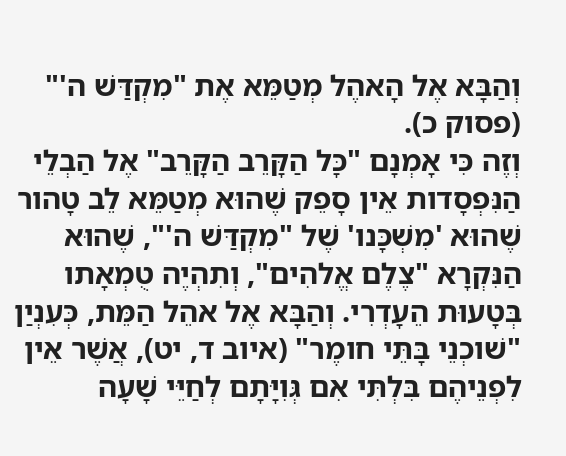וְהַבָּא אֶל הָאהֶל מְטַמֵּא אֶת "מִקְדַּשׁ ה'" (פסוק כ).
וְזֶה כִּי אָמְנָם "כָּל הַקָּרֵב הַקָּרֵב" אֶל הַבְלֵי הַנִּפְסָדות אֵין סָפֵק שֶׁהוּא מְטַמֵּא לֵב טָהור שֶׁהוּא 'מִשְׁכָּנו' שֶׁל "מִקְדַּשׁ ה'", שֶׁהוּא הַנִּקְרָא "צֶלֶם אֱלהִים", וְתִהְיֶה טֻמְאָתו בְּטָעוּת הֵעָדְרִי. וְהַבָּא אֶל אהֵל הַמֵּת, כְּעִנְיַן "שׁוכְנֵי בָּתֵּי חומֶר" (איוב ד, יט), אֲשֶׁר אֵין לִפְנֵיהֶם בִּלְתִּי אִם גְּוִיָּתָם לְחַיֵּי שָׁעָה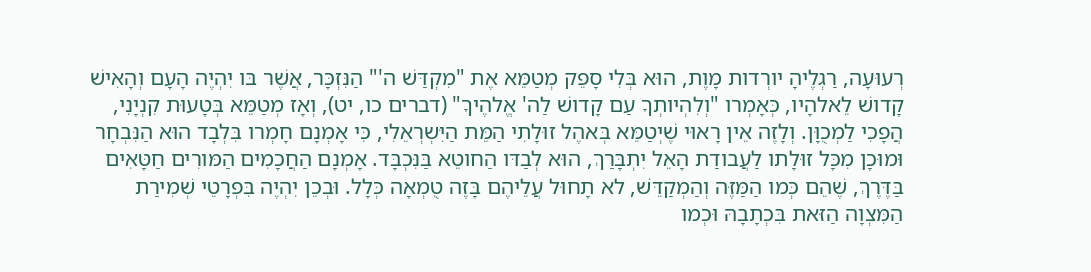רְעוּעָה, רַגְלֶיהָ יורְדות מָוֶת, הוּא בְּלִי סָפֵק מְטַמֵּא אֶת "מִקְדַּשׁ ה'" הַנִּזְכָּר, אֲשֶׁר בּו יִהְיֶה הָעָם וְהָאִישׁ קָדושׁ לֵאלהָיו, כְּאָמְרו "וְלִהְיותְךָ עַם קָדושׁ לַה' אֱלהֶיךָ" (דברים כו, יט), וְאָז מְטַמֵּא בְּטָעוּת קִנְיָנִי, הֲפָכִי לַמְכֻוָּן. וְלָזֶה אֵין רָאוּי שֶׁיְטַמֵּא בְּאהֶל זוּלָתִי הַמֵּת הַיִּשְרְאֵלִי, כִּי אָמְנָם חָמְרו בִּלְבָד הוּא הַנִּבְחָר וּמוּכָן מִכָּל זוּלָתו לַעֲבודַת הָאֵל יִתְבָּרַךְ, הוּא לְבַדּו הַחוטֵא בַּנִּכְבָּד. אָמְנָם הַחֲכָמִים הַמּורִים חַטָּאִים בַּדֶּרֶךְ, שֶׁהֵם כְּמו הַמַּזֶּה וְהַמְקַדֵּשׁ, לא תָחוּל עֲלֵיהֶם בָּזֶה טֻמְאָה כְּלָל. וּבְכֵן יִהְיֶה בִּפְרָטֵי שְׁמִירַת הַמִּצְוָה הַזּאת בִּכְתָבָהּ וּכְמו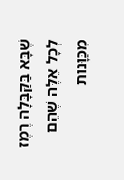שֶׁבָּא בַּקַּבָּלָה רֶמֶז לְכָל אֵלֶּה שֶׁהֵם מִכַּוָּנות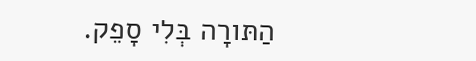הַתּורָה בְּלִי סָפֵק.